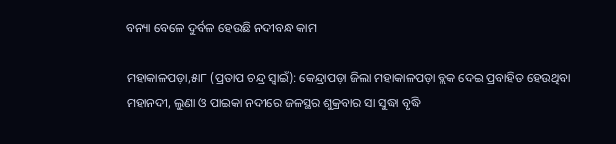ବନ୍ୟା ବେଳେ ଦୁର୍ବଳ ହେଉଛି ନଦୀବନ୍ଧ କାମ

ମହାକାଳପଡ଼ା,୫ା୮ (ପ୍ରତାପ ଚନ୍ଦ୍ର ସ୍ବାଇଁ): କେନ୍ଦ୍ରାପଡ଼ା ଜିଲା ମହାକାଳପଡ଼ା ବ୍ଲକ ଦେଇ ପ୍ରବାହିତ ହେଉଥିବା ମହାନଦୀ, ଲୁଣା ଓ ପାଇକା ନଦୀରେ ଜଳସ୍ଥର ଶୁକ୍ରବାର ସା ସୁଦ୍ଧା ବୃଦ୍ଧି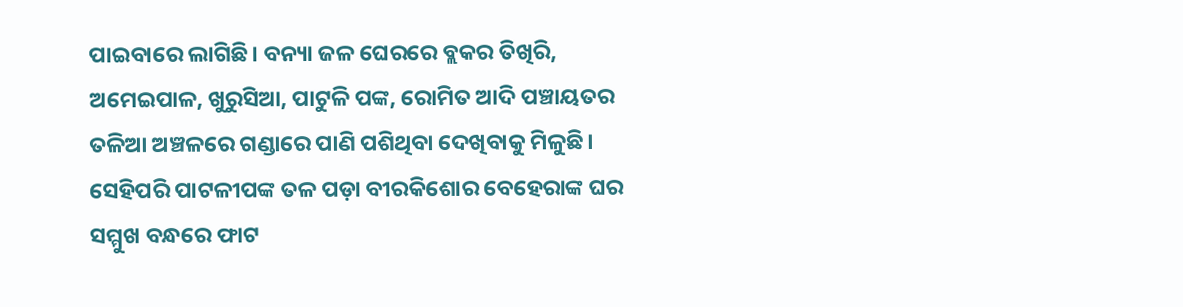ପାଇବାରେ ଲାଗିଛି। ବନ୍ୟା ଜଳ ଘେରରେ ବ୍ଲକର ତିଖିରି, ଅମେଇପାଳ, ଖୁରୁସିଆ, ପାଟୁଳି ପଙ୍କ, ରୋମିତ ଆଦି ପଞ୍ଚାୟତର ତଳିଆ ଅଞ୍ଚଳରେ ଗଣ୍ଡାରେ ପାଣି ପଶିଥିବା ଦେଖିବାକୁ ମିଳୁଛି। ସେହିପରି ପାଟଳୀପଙ୍କ ତଳ ପଡ଼ା ବୀରକିଶୋର ବେହେରାଙ୍କ ଘର ସମ୍ମୁଖ ବନ୍ଧରେ ଫାଟ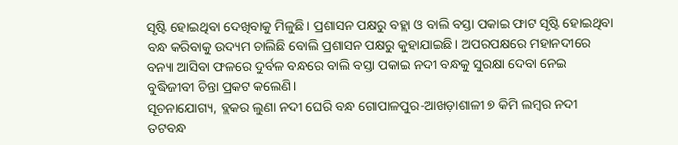ସୃଷ୍ଟି ହୋଇଥିବା ଦେଖିବାକୁ ମିଳୁଛି। ପ୍ରଶାସନ ପକ୍ଷରୁ ବହ୍ଲା ଓ ବାଲି ବସ୍ତା ପକାଇ ଫାଟ ସୃଷ୍ଟି ହୋଇଥିବା ବନ୍ଧ କରିବାକୁ ଉଦ୍ୟମ ଚାଲିଛି ବୋଲି ପ୍ରଶାସନ ପକ୍ଷରୁ କୁହାଯାଇଛି। ଅପରପକ୍ଷରେ ମହାନଦୀରେ ବନ୍ୟା ଆସିବା ଫଳରେ ଦୁର୍ବଳ ବନ୍ଧରେ ବାଲି ବସ୍ତା ପକାଇ ନଦୀ ବନ୍ଧକୁ ସୁରକ୍ଷା ଦେବା ନେଇ ବୁଦ୍ଧିଜୀବୀ ଚିନ୍ତା ପ୍ରକଟ କଲେଣି।
ସୂଚନାଯୋଗ୍ୟ, ବ୍ଲକର ଲୁଣା ନଦୀ ଘେରି ବନ୍ଧ ଗୋପାଳପୁର-ଆଖଡ଼ାଶାଳୀ ୭ କିମି ଲମ୍ବର ନଦୀ ତଟବନ୍ଧ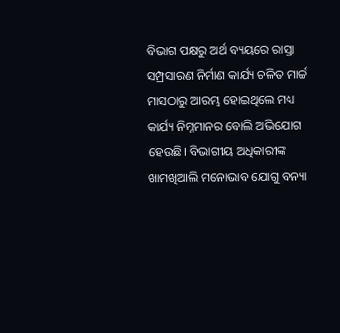ବିଭାଗ ପକ୍ଷରୁ ଅର୍ଥ ବ୍ୟୟରେ ରାସ୍ତା ସମ୍ପ୍ରସାରଣ ନିର୍ମାଣ କାର୍ଯ୍ୟ ଚଳିତ ମାର୍ଚ୍ଚ ମାସଠାରୁ ଆରମ୍ଭ ହୋଇଥିଲେ ମଧ୍ୟ କାର୍ଯ୍ୟ ନିମ୍ନମାନର ବୋଲି ଅଭିଯୋଗ ହେଉଛି। ବିଭାଗୀୟ ଅଧିକାରୀଙ୍କ ଖାମଖିଆଲି ମନୋଭାବ ଯୋଗୁ ବନ୍ୟା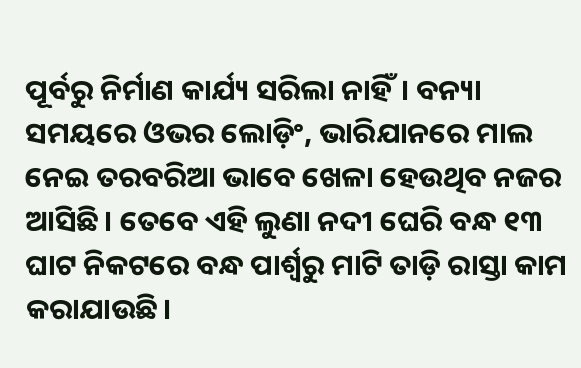ପୂର୍ବରୁ ନିର୍ମାଣ କାର୍ଯ୍ୟ ସରିଲା ନାହିଁ। ବନ୍ୟା ସମୟରେ ଓଭର ଲୋଡ଼ିଂ, ଭାରିଯାନରେ ମାଲ ନେଇ ତରବରିଆ ଭାବେ ଖେଳା ହେଉଥିବ ନଜର ଆସିଛି। ତେବେ ଏହି ଲୁଣା ନଦୀ ଘେରି ବନ୍ଧ ୧୩ ଘାଟ ନିକଟରେ ବନ୍ଧ ପାର୍ଶ୍ୱରୁ ମାଟି ତାଡ଼ି ରାସ୍ତା କାମ କରାଯାଉଛି।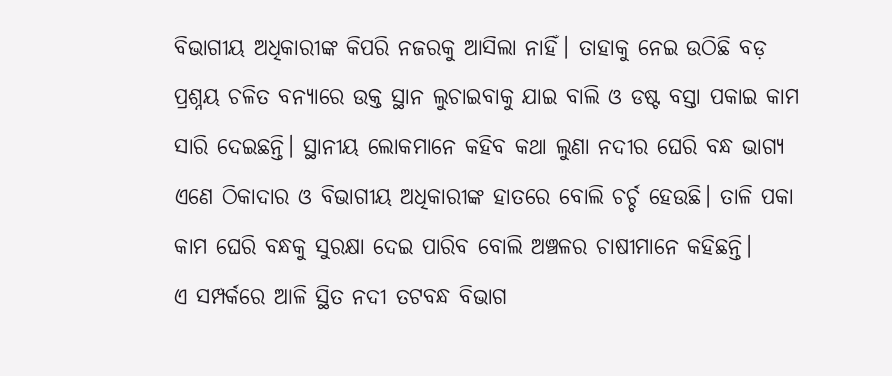ବିଭାଗୀୟ ଅଧିକାରୀଙ୍କ କିପରି ନଜରକୁ ଆସିଲା ନାହିଁ। ତାହାକୁ ନେଇ ଉଠିଛି ବଡ଼ ପ୍ରଶ୍ନୟ ଚଳିତ ବନ୍ୟାରେ ଉକ୍ତ ସ୍ଥାନ ଲୁଚାଇବାକୁ ଯାଇ ବାଲି ଓ ଡଷ୍ଟ ବସ୍ତା ପକାଇ କାମ ସାରି ଦେଇଛନ୍ତି। ସ୍ଥାନୀୟ ଲୋକମାନେ କହିବ କଥା ଲୁଣା ନଦୀର ଘେରି ବନ୍ଧ ଭାଗ୍ୟ ଏଣେ ଠିକାଦାର ଓ ବିଭାଗୀୟ ଅଧିକାରୀଙ୍କ ହାତରେ ବୋଲି ଚର୍ଚ୍ଚ ହେଉଛି। ତାଳି ପକା କାମ ଘେରି ବନ୍ଧକୁ ସୁରକ୍ଷା ଦେଇ ପାରିବ ବୋଲି ଅଞ୍ଚଳର ଚାଷୀମାନେ କହିଛନ୍ତି।
ଏ ସମ୍ପର୍କରେ ଆଳି ସ୍ଥିତ ନଦୀ ତଟବନ୍ଧ ବିଭାଗ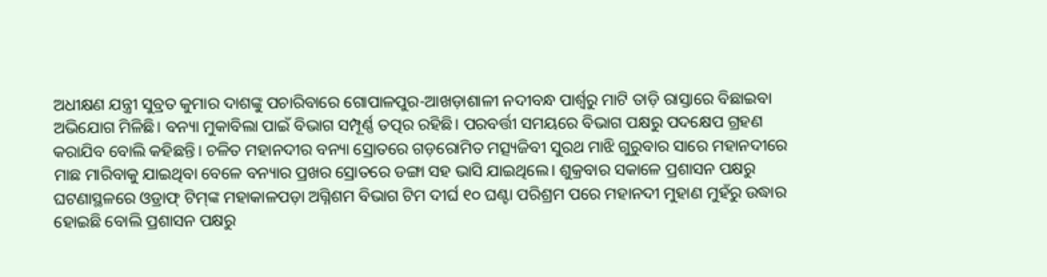ଅଧୀକ୍ଷଣ ଯନ୍ତ୍ରୀ ସୁବ୍ରତ କୁମାର ଦାଶଙ୍କୁ ପଚାରିବାରେ ଗୋପାଳପୁର-ଆଖଡ଼ାଶାଳୀ ନଦୀବନ୍ଧ ପାର୍ଶ୍ୱରୁ ମାଟି ତାଡ଼ି ରାସ୍ତାରେ ବିଛାଇବା ଅଭିଯୋଗ ମିଳିଛି। ବନ୍ୟା ମୁକାବିଲା ପାଇଁ ବିଭାଗ ସମ୍ପୂର୍ଣ୍ଣ ତତ୍ପର ରହିଛି। ପରବର୍ତ୍ତୀ ସମୟରେ ବିଭାଗ ପକ୍ଷରୁ ପଦକ୍ଷେପ ଗ୍ରହଣ କରାଯିବ ବୋଲି କହିଛନ୍ତି। ଚଳିତ ମହାନଦୀର ବନ୍ୟା ସ୍ରୋତରେ ଗଡ଼ରୋମିତ ମତ୍ସ୍ୟଜିବୀ ସୁରଥ ମାଝି ଗୁରୁବାର ସାରେ ମହାନଦୀରେ ମାଛ ମାରିବାକୁ ଯାଇଥିବା ବେଳେ ବନ୍ୟାର ପ୍ରଖର ସ୍ରୋତରେ ଡଙ୍ଗା ସହ ଭାସି ଯାଇଥିଲେ। ଶୁକ୍ରବାର ସକାଳେ ପ୍ରଶାସନ ପକ୍ଷରୁ ଘଟଣାସ୍ଥଳରେ ଓଡ୍ରାଫ୍‌ ଟିମ୍‌ଙ୍କ ମହାକାଳପଡ଼ା ଅଗ୍ନିଶମ ବିଭାଗ ଟିମ ଦୀର୍ଘ ୧୦ ଘଣ୍ଟା ପରିଶ୍ରମ ପରେ ମହାନଦୀ ମୁହାଣ ମୁହଁରୁ ଉଦ୍ଧାର ହୋଇଛି ବୋଲି ପ୍ରଶାସନ ପକ୍ଷରୁ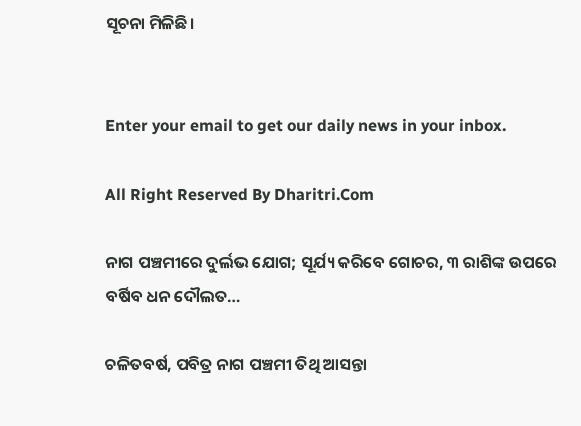ସୂଚନା ମିଳିଛି।


Enter your email to get our daily news in your inbox.

All Right Reserved By Dharitri.Com

ନାଗ ପଞ୍ଚମୀରେ ଦୁର୍ଲଭ ଯୋଗ; ସୂର୍ଯ୍ୟ କରିବେ ଗୋଚର, ୩ ରାଶିଙ୍କ ଉପରେ ବର୍ଷିବ ଧନ ଦୌଲତ…

ଚଳିତବର୍ଷ, ପବିତ୍ର ନାଗ ପଞ୍ଚମୀ ତିଥି ଆସନ୍ତା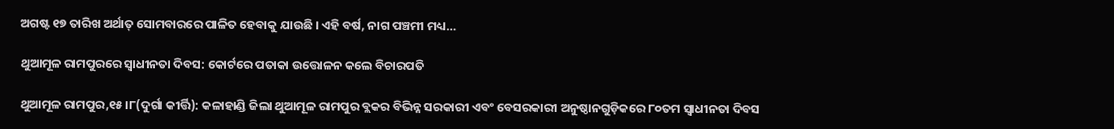ଅଗଷ୍ଟ ୧୭ ତାରିଖ ଅର୍ଥାତ୍ ସୋମବାରରେ ପାଳିତ ହେବାକୁ ଯାଉଛି । ଏହି ବର୍ଷ, ନାଗ ପଞ୍ଚମୀ ମଧ୍ୟ…

ଥୁଆମୂଳ ରାମପୁରରେ ସ୍ବାଧୀନତା ଦିବସ: କୋର୍ଟରେ ପତାକା ଉତ୍ତୋଳନ କଲେ ବିଚାରପତି

ଥୁଆମୂଳ ରାମପୁର,୧୫।୮(ଦୁର୍ଗା କୀର୍ତ୍ତି): କଳାହାଣ୍ଡି ଜିଲା ଥୁଆମୂଳ ରାମପୁର ବ୍ଲକର ବିଭିନ୍ନ ସରକାରୀ ଏବଂ ବେସରକାରୀ ଅନୁଷ୍ଠାନଗୁଡ଼ିକରେ ୮୦ତମ ସ୍ବାଧୀନତା ଦିବସ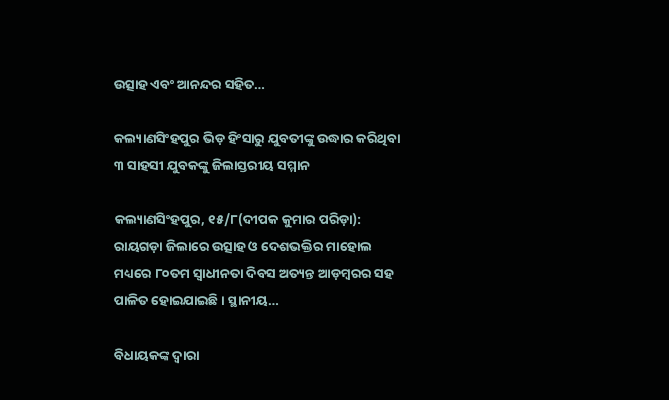ଉତ୍ସାହ ଏବଂ ଆନନ୍ଦର ସହିତ…

କଲ୍ୟାଣସିଂହପୁର ଭିଡ଼ ହିଂସାରୁ ଯୁବତୀଙ୍କୁ ଉଦ୍ଧାର କରିଥିବା ୩ ସାହସୀ ଯୁବକଙ୍କୁ ଜିଲାସ୍ତରୀୟ ସମ୍ମାନ

କଲ୍ୟାଣସିଂହପୁର, ୧୫/୮(ଦୀପକ କୁମାର ପରିଡ଼ା): ରାୟଗଡ଼ା ଜିଲାରେ ଉତ୍ସାହ ଓ ଦେଶଭକ୍ତିର ମାହୋଲ ମଧ୍ୟରେ ୮୦ତମ ସ୍ୱାଧୀନତା ଦିବସ ଅତ୍ୟନ୍ତ ଆଡ଼ମ୍ବରର ସହ ପାଳିତ ହୋଇଯାଇଛି। ସ୍ଥାନୀୟ…

ବିଧାୟକଙ୍କ ଦ୍ଵାରା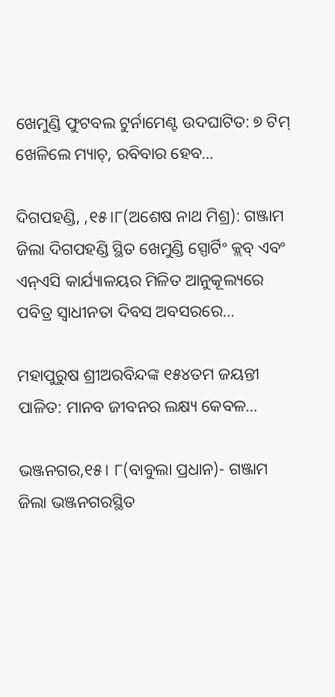ଖେମୁଣ୍ଡି ଫୁଟବଲ ଟୁର୍ନାମେଣ୍ଟ ଉଦଘାଟିତ: ୭ ଟିମ୍ ଖେଳିଲେ ମ୍ୟାଚ୍, ରବିବାର ହେବ…

ଦିଗପହଣ୍ଡି, ,୧୫।୮(ଅଶେଷ ନାଥ ମିଶ୍ର): ଗଞ୍ଜାମ ଜିଲା ଦିଗପହଣ୍ଡି ସ୍ଥିତ ଖେମୁଣ୍ଡି ସ୍ପୋର୍ଟିଂ କ୍ଲବ୍ ଏବଂ ଏନ୍ଏସି କାର୍ଯ୍ୟାଳୟର ମିଳିତ ଆନୁକୂଲ୍ୟରେ ପବିତ୍ର ସ୍ଵାଧୀନତା ଦିବସ ଅବସରରେ…

ମହାପୁରୁଷ ଶ୍ରୀଅରବିନ୍ଦଙ୍କ ୧୫୪ତମ ଜୟନ୍ତୀ ପାଳିତ: ମାନବ ଜୀବନର ଲକ୍ଷ୍ୟ କେବଳ…

ଭଞ୍ଜନଗର,୧୫। ୮(ବାବୁଲା ପ୍ରଧାନ)- ଗଞ୍ଜାମ ଜିଲା ଭଞ୍ଜନଗରସ୍ଥିତ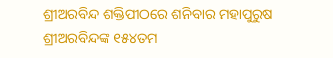ଶ୍ରୀଅରବିନ୍ଦ ଶକ୍ତିପୀଠରେ ଶନିବାର ମହାପୁରୁଷ ଶ୍ରୀଅରବିନ୍ଦଙ୍କ ୧୫୪ତମ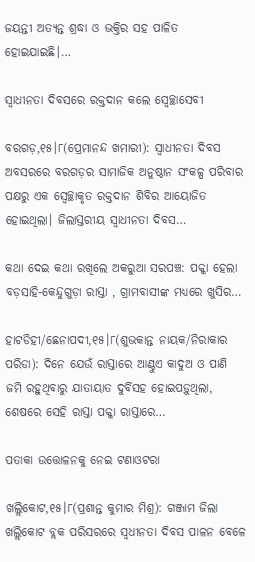ଜୟନ୍ତୀ ଅତ୍ୟନ୍ତ ଶ୍ରଦ୍ଧା ଓ ଭକ୍ତିର ସହ ପାଳିତ ହୋଇଯାଇଛି।…

ସ୍ବାଧୀନତା ଦିବସରେ ରକ୍ତଦାନ କଲେ ସ୍ବେଚ୍ଛାସେବୀ

ବରଗଡ଼,୧୫।୮(ପ୍ରେମାନନ୍ଦ ଖମାରୀ): ସ୍ବାଧୀନତା ଦିବସ ଅବସରରେ ବରଗଡ଼ର ସାମାଜିକ ଅନୁଷ୍ଠାନ ସଂକଳ୍ପ ପରିବାର ପକ୍ଷରୁ ଏକ ସ୍ବେଚ୍ଛାକୃତ ରକ୍ତଦାନ ଶିବିର ଆୟୋଜିତ ହୋଇଥିଲା। ଜିଲାସ୍ତରୀୟ ସ୍ବାଧୀନତା ଦିବସ…

କଥା ଦେଇ କଥା ରଖିଲେ ଅକରୁଆ ସରପଞ୍ଚ: ପକ୍କା ହେଲା ବଡ଼ସାହି-କେନ୍ଦୁଗୁଡ଼ା ରାସ୍ତା , ଗ୍ରାମବାସୀଙ୍କ ମଧ୍ୟରେ ଖୁସିର…

ହାଟଡିହୀ/ଛେନାପଦୀ,୧୫।୮(ଶୁଭକାନ୍ତ ନାୟକ/ନିରାକାର ପରିଡା): ଦିନେ ଯେଉଁ ରାସ୍ତାରେ ଆଣ୍ଠୁଏ କାଦୁଅ ଓ ପାଣି ଜମି ରହୁଥିବାରୁ ଯାତାୟାତ ଦୁର୍ବିସହ ହୋଇପଡ଼ୁଥିଲା, ଶେଷରେ ସେହି ରାସ୍ତା ପକ୍କା ରାସ୍ତାରେ…

ପତାକା ଉତ୍ତୋଳନକୁ ନେଇ ଟଣାଓଟରା

ଖଲ୍ଲିକୋଟ,୧୫।୮(ପ୍ରଶାନ୍ତ କୁମାର ମିଶ୍ର): ଗଞ୍ଜାମ ଜିଲା ଖଲ୍ଲିକୋଟ ବ୍ଲକ ପରିସରରେ ସ୍ବଧୀନତା ଦିବସ ପାଳନ ବେଳେ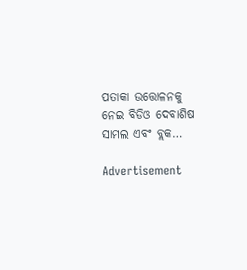ପତାକା ଉତ୍ତୋଳନକୁ ନେଇ ବିଡିଓ ଦେବାଶିଷ ସାମଲ ଏବଂ ବ୍ଲକ…

Advertisement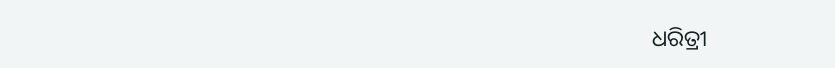ଧରିତ୍ରୀ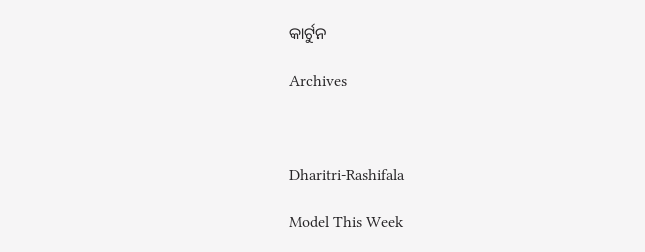କାର୍ଟୁନ

Archives



Dharitri-Rashifala

Model This Week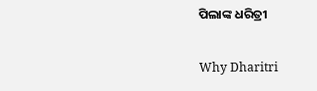ପିଲାଙ୍କ ଧରିତ୍ରୀ

Why Dharitri